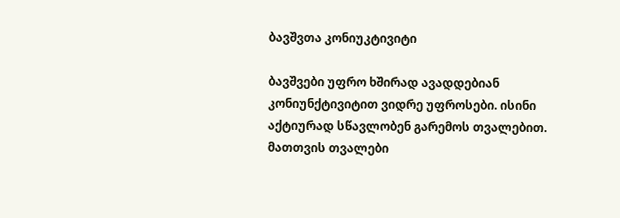ბავშვთა კონიუკტივიტი

ბავშვები უფრო ხშირად ავადდებიან კონიუნქტივიტით ვიდრე უფროსები. ისინი აქტიურად სწავლობენ გარემოს თვალებით. მათთვის თვალები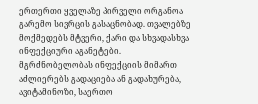ერთერთი ყველაზე პირველი ორგანოა გარემო სივრცის გასაცნობად. თვალებზე მოქმედებს მტვერი, ქარი და სხვადასხვა ინფექციური აგანეტები. მგრძნობელობას ინფექციის მიმართ აძლიერებს გადაციება ან გადახურება, ავიტამინოზი, საერთო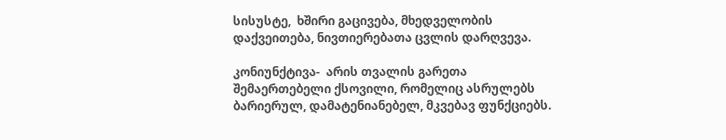სისუსტე,  ხშირი გაცივება, მხედველობის დაქვეითება, ნივთიერებათა ცვლის დარღვევა.

კონიუნქტივა-  არის თვალის გარეთა შემაერთებელი ქსოვილი, რომელიც ასრულებს  ბარიერულ, დამატენიანებელ, მკვებავ ფუნქციებს.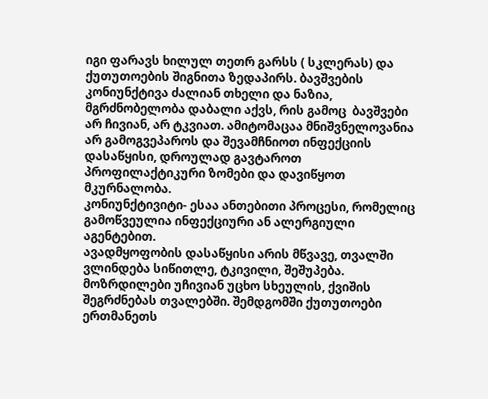იგი ფარავს ხილულ თეთრ გარსს ( სკლერას) და ქუთუთოების შიგნითა ზედაპირს. ბავშვების კონიუნქტივა ძალიან თხელი და ნაზია, მგრძნობელობა დაბალი აქვს, რის გამოც  ბავშვები არ ჩივიან, არ ტკვიათ. ამიტომაცაა მნიშვნელოვანია არ გამოგვეპაროს და შევამჩნიოთ ინფექციის დასაწყისი, დროულად გავტაროთ პროფილაქტიკური ზომები და დავიწყოთ მკურნალობა.
კონიუნქტივიტი- ესაა ანთებითი პროცესი, რომელიც გამოწვეულია ინფექციური ან ალერგიული აგენტებით.
ავადმყოფობის დასაწყისი არის მწვავე, თვალში ვლინდება სიწითლე, ტკივილი, შეშუპება. მოზრდილები უჩივიან უცხო სხეულის, ქვიშის შეგრძნებას თვალებში. შემდგომში ქუთუთოები ერთმანეთს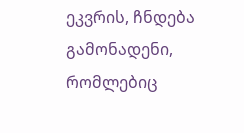ეკვრის, ჩნდება გამონადენი, რომლებიც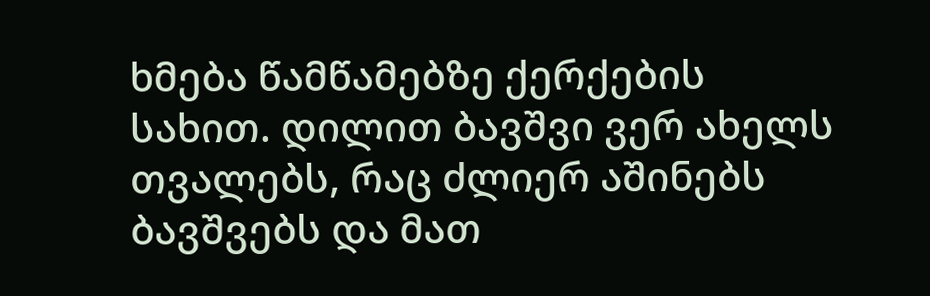ხმება წამწამებზე ქერქების სახით. დილით ბავშვი ვერ ახელს თვალებს, რაც ძლიერ აშინებს ბავშვებს და მათ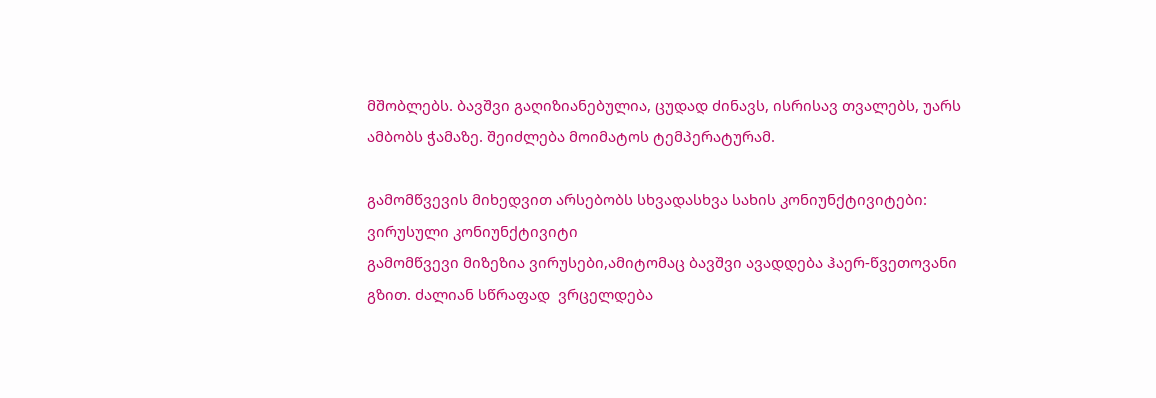მშობლებს. ბავშვი გაღიზიანებულია, ცუდად ძინავს, ისრისავ თვალებს, უარს ამბობს ჭამაზე. შეიძლება მოიმატოს ტემპერატურამ.

გამომწვევის მიხედვით არსებობს სხვადასხვა სახის კონიუნქტივიტები:
ვირუსული კონიუნქტივიტი
გამომწვევი მიზეზია ვირუსები,ამიტომაც ბავშვი ავადდება ჰაერ-წვეთოვანი გზით. ძალიან სწრაფად  ვრცელდება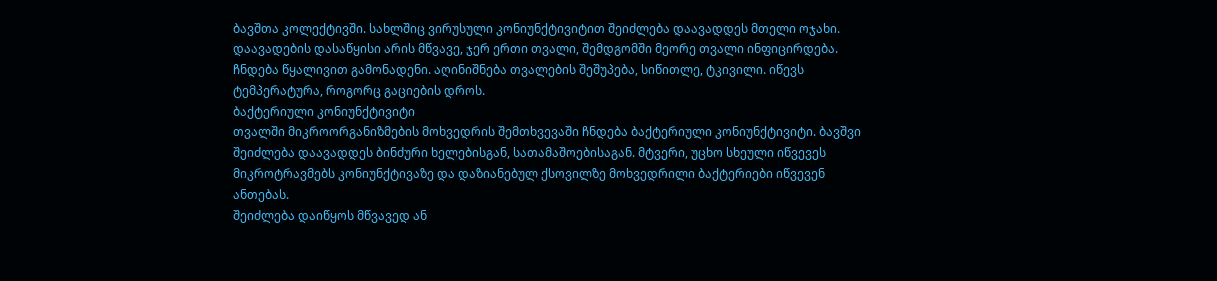ბავშთა კოლექტივში. სახლშიც ვირუსული კონიუნქტივიტით შეიძლება დაავადდეს მთელი ოჯახი. დაავადების დასაწყისი არის მწვავე, ჯერ ერთი თვალი, შემდგომში მეორე თვალი ინფიცირდება. ჩნდება წყალივით გამონადენი. აღინიშნება თვალების შეშუპება, სიწითლე, ტკივილი. იწევს ტემპერატურა, როგორც გაციების დროს.
ბაქტერიული კონიუნქტივიტი
თვალში მიკროორგანიზმების მოხვედრის შემთხვევაში ჩნდება ბაქტერიული კონიუნქტივიტი. ბავშვი შეიძლება დაავადდეს ბინძური ხელებისგან, სათამაშოებისაგან. მტვერი, უცხო სხეული იწვევეს მიკროტრავმებს კონიუნქტივაზე და დაზიანებულ ქსოვილზე მოხვედრილი ბაქტერიები იწვევენ ანთებას.
შეიძლება დაიწყოს მწვავედ ან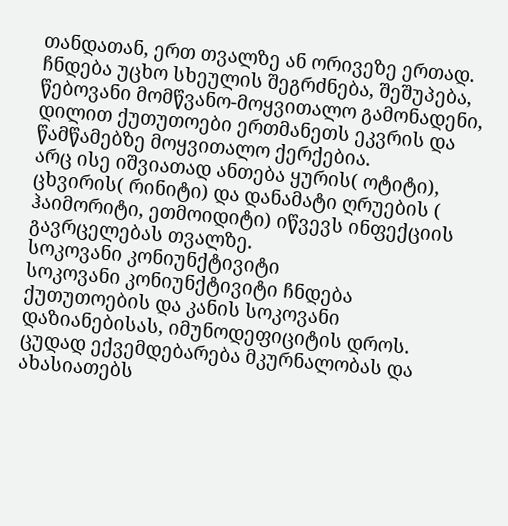თანდათან, ერთ თვალზე ან ორივეზე ერთად. ჩნდება უცხო სხეულის შეგრძნება, შეშუპება, წებოვანი მომწვანო-მოყვითალო გამონადენი, დილით ქუთუთოები ერთმანეთს ეკვრის და წამწამებზე მოყვითალო ქერქებია.
არც ისე იშვიათად ანთება ყურის( ოტიტი), ცხვირის( რინიტი) და დანამატი ღრუების ( ჰაიმორიტი, ეთმოიდიტი) იწვევს ინფექციის გავრცელებას თვალზე.
სოკოვანი კონიუნქტივიტი
სოკოვანი კონიუნქტივიტი ჩნდება ქუთუთოების და კანის სოკოვანი დაზიანებისას, იმუნოდეფიციტის დროს. ცუდად ექვემდებარება მკურნალობას და ახასიათებს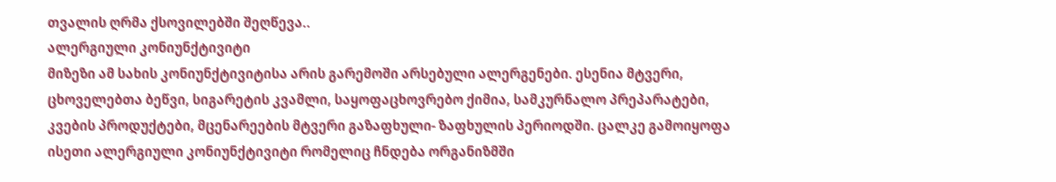თვალის ღრმა ქსოვილებში შეღწევა..
ალერგიული კონიუნქტივიტი
მიზეზი ამ სახის კონიუნქტივიტისა არის გარემოში არსებული ალერგენები. ესენია მტვერი, ცხოველებთა ბეწვი, სიგარეტის კვამლი, საყოფაცხოვრებო ქიმია, სამკურნალო პრეპარატები, კვების პროდუქტები, მცენარეების მტვერი გაზაფხული- ზაფხულის პერიოდში. ცალკე გამოიყოფა  ისეთი ალერგიული კონიუნქტივიტი რომელიც ჩნდება ორგანიზმში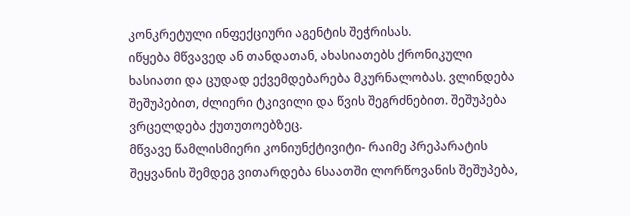კონკრეტული ინფექციური აგენტის შეჭრისას.
იწყება მწვავედ ან თანდათან, ახასიათებს ქრონიკული ხასიათი და ცუდად ექვემდებარება მკურნალობას. ვლინდება შეშუპებით, ძლიერი ტკივილი და წვის შეგრძნებით. შეშუპება ვრცელდება ქუთუთოებზეც.
მწვავე წამლისმიერი კონიუნქტივიტი- რაიმე პრეპარატის შეყვანის შემდეგ ვითარდება 6საათში ლორწოვანის შეშუპება,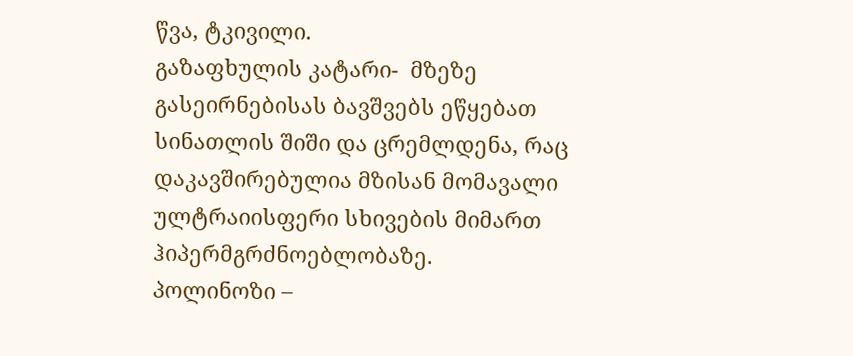წვა, ტკივილი.
გაზაფხულის კატარი-  მზეზე გასეირნებისას ბავშვებს ეწყებათ სინათლის შიში და ცრემლდენა, რაც დაკავშირებულია მზისან მომავალი ულტრაიისფერი სხივების მიმართ ჰიპერმგრძნოებლობაზე.
პოლინოზი –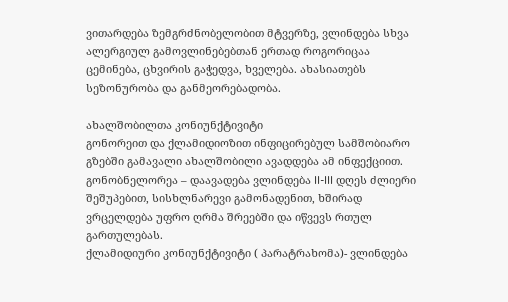ვითარდება ზემგრძნობელობით მტვერზე, ვლინდება სხვა ალერგიულ გამოვლინებებთან ერთად როგორიცაა ცემინება, ცხვირის გაჭედვა, ხველება. ახასიათებს სეზონურობა და განმეორებადობა.

ახალშობილთა კონიუნქტივიტი
გონორეით და ქლამიდიოზით ინფიცირებულ სამშობიარო გზებში გამავალი ახალშობილი ავადდება ამ ინფექციით.
გონობნელორეა – დაავადება ვლინდება II-III დღეს ძლიერი შეშუპებით, სისხლნარევი გამონადენით, ხშირად ვრცელდება უფრო ღრმა შრეებში და იწვევს რთულ გართულებას.
ქლამიდიური კონიუნქტივიტი ( პარატრახომა)- ვლინდება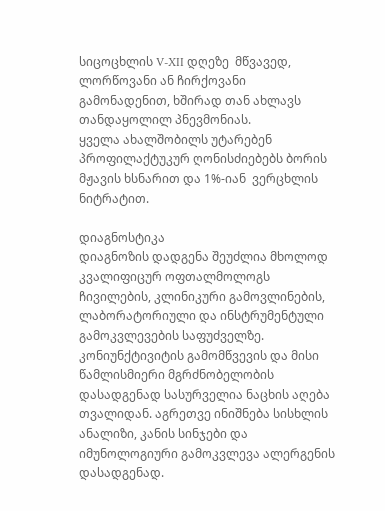სიცოცხლის V-XII დღეზე  მწვავედ, ლორწოვანი ან ჩირქოვანი გამონადენით, ხშირად თან ახლავს თანდაყოლილ პნევმონიას.
ყველა ახალშობილს უტარებენ პროფილაქტუკურ ღონისძიებებს ბორის მჟავის ხსნარით და 1%-იან  ვერცხლის ნიტრატით.

დიაგნოსტიკა
დიაგნოზის დადგენა შეუძლია მხოლოდ კვალიფიცურ ოფთალმოლოგს ჩივილების, კლინიკური გამოვლინების, ლაბორატორიული და ინსტრუმენტული გამოკვლევების საფუძველზე. კონიუნქტივიტის გამომწვევის და მისი წამლისმიერი მგრძნობელობის დასადგენად სასურველია ნაცხის აღება თვალიდან. აგრეთვე ინიშნება სისხლის ანალიზი, კანის სინჯები და იმუნოლოგიური გამოკვლევა ალერგენის დასადგენად.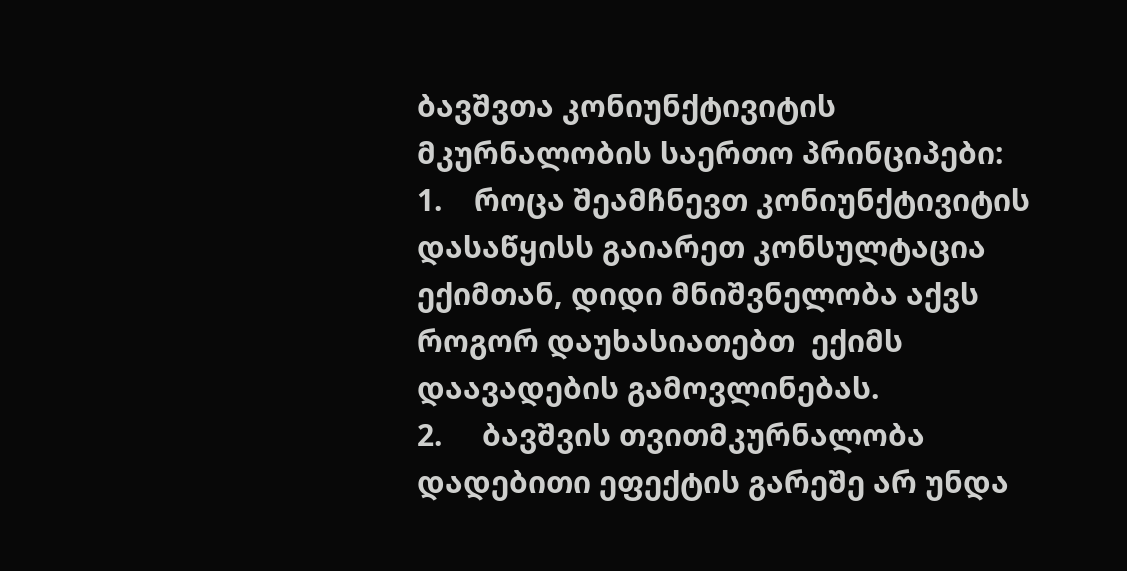ბავშვთა კონიუნქტივიტის მკურნალობის საერთო პრინციპები:
1.    როცა შეამჩნევთ კონიუნქტივიტის დასაწყისს გაიარეთ კონსულტაცია ექიმთან, დიდი მნიშვნელობა აქვს როგორ დაუხასიათებთ  ექიმს დაავადების გამოვლინებას.
2.     ბავშვის თვითმკურნალობა დადებითი ეფექტის გარეშე არ უნდა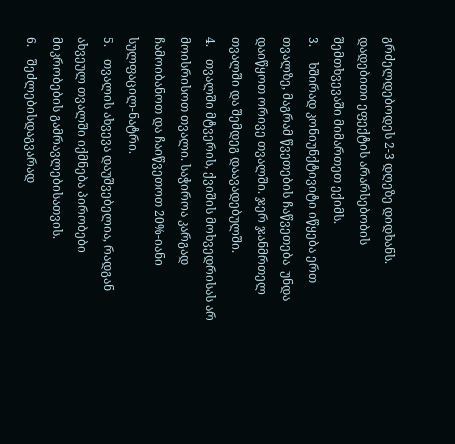გრძელდებოდეს 2-3 დღეზე დიდხანს. დადებითი ეფექტის არარსებობის შემთხვევაში მიმართეთ ექიმს.
3.     ხშირად კონიუნქტივიტი იწყება ერთ თვალზე, მაგრამ წვეთების ჩაწვეთება  უნდა დაიწყოთ ორივე თვალში. ჯერ ჯანმრთელ თვალში და შემდეგ დაავადებულში.
4.    თვალში მტვერის, ქვიშის მოხვედრისას არ მოისრისოთ თვალი. საჭიროა კარგად ჩამოიბანოთ და ჩაიწვეთოთ 20%-იანი სულფაცილ-ნატრი.
5.    თვალის ახვევა დაუშვებელია, რადგან ახვეულ თვალში იქმნება პირობები მიკრობების გამრავლებისათვის.
6.    შეძლებისდაგვარად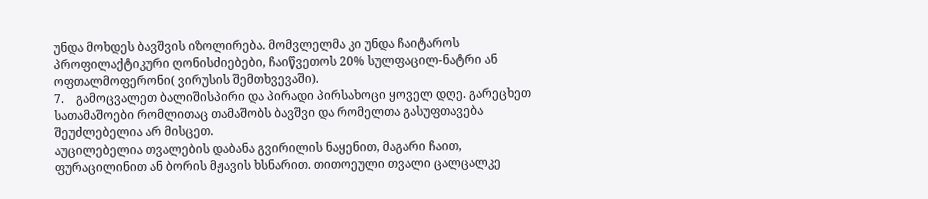უნდა მოხდეს ბავშვის იზოლირება. მომვლელმა კი უნდა ჩაიტაროს პროფილაქტიკური ღონისძიებები, ჩაიწვეთოს 20% სულფაცილ-ნატრი ან ოფთალმოფერონი( ვირუსის შემთხვევაში).
7.    გამოცვალეთ ბალიშისპირი და პირადი პირსახოცი ყოველ დღე. გარეცხეთ სათამაშოები რომლითაც თამაშობს ბავშვი და რომელთა გასუფთავება შეუძლებელია არ მისცეთ.
აუცილებელია თვალების დაბანა გვირილის ნაყენით, მაგარი ჩაით, ფურაცილინით ან ბორის მჟავის ხსნარით. თითოეული თვალი ცალცალკე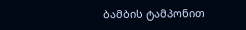ბამბის ტამპონით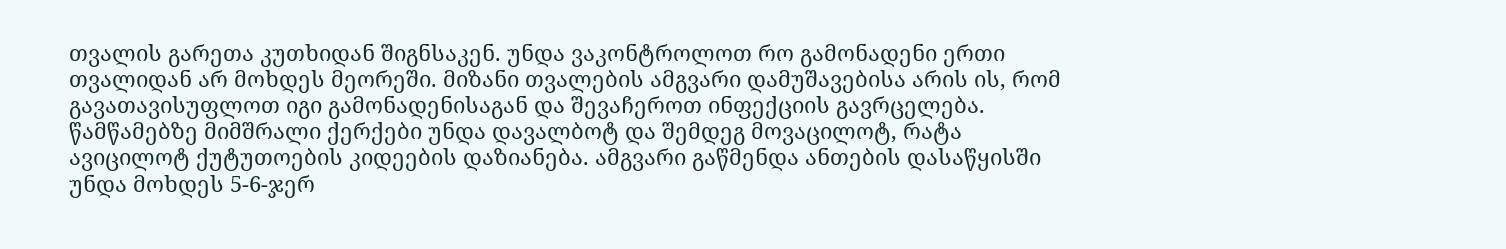თვალის გარეთა კუთხიდან შიგნსაკენ. უნდა ვაკონტროლოთ რო გამონადენი ერთი თვალიდან არ მოხდეს მეორეში. მიზანი თვალების ამგვარი დამუშავებისა არის ის, რომ გავათავისუფლოთ იგი გამონადენისაგან და შევაჩეროთ ინფექციის გავრცელება. წამწამებზე მიმშრალი ქერქები უნდა დავალბოტ და შემდეგ მოვაცილოტ, რატა ავიცილოტ ქუტუთოების კიდეების დაზიანება. ამგვარი გაწმენდა ანთების დასაწყისში უნდა მოხდეს 5-6-ჯერ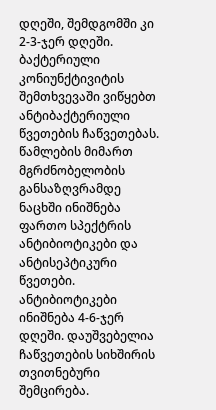დღეში, შემდგომში კი 2-3-ჯერ დღეში.
ბაქტერიული კონიუნქტივიტის შემთხვევაში ვიწყებთ ანტიბაქტერიული წვეთების ჩაწვეთებას. წამლების მიმართ მგრძნობელობის განსაზღვრამდე ნაცხში ინიშნება ფართო სპექტრის ანტიბიოტიკები და ანტისეპტიკური წვეთები. ანტიბიოტიკები ინიშნება 4-6-ჯერ დღეში. დაუშვებელია ჩაწვეთების სიხშირის თვითნებური შემცირება.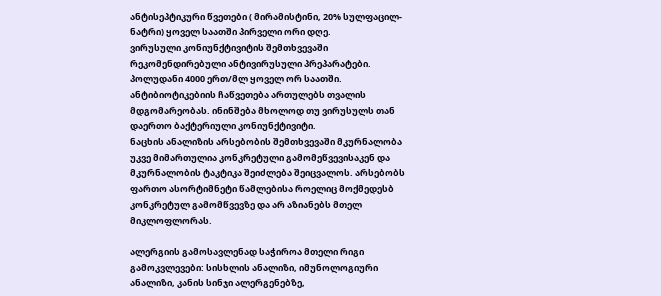ანტისეპტიკური წვეთები ( მირამისტინი, 20% სულფაცილ-ნატრი) ყოველ საათში პირველი ორი დღე.
ვირუსული კონიუნქტივიტის შემთხვევაში რეკომენდირებული ანტივირუსული პრეპარატები.  პოლუდანი 4000 ერთ/მლ ყოველ ორ საათში. ანტიბიოტიკებიის ჩაწვეთება ართულებს თვალის მდგომარეობას. ინინშება მხოლოდ თუ ვირუსულს თან დაერთო ბაქტერიული კონიუნქტივიტი.
ნაცხის ანალიზის არსებობის შემთხვევაში მკურნალობა უკვე მიმართულია კონკრეტული გამომეწვევისაკენ და მკურნალობის ტაკტიკა შეიძლება შეიცვალოს. არსებობს ფართო ასორტიმნეტი წამლებისა როელიც მოქმედესბ კონკრეტულ გამომწვევზე და არ აზიანებს მთელ მიკლოფლორას.

ალერგიის გამოსავლენად საჭიროა მთელი რიგი გამოკვლევები: სისხლის ანალიზი, იმუნოლოგიური ანალიზი, კანის სინჯი ალერგენებზე,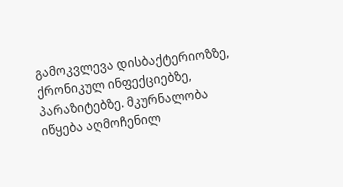გამოკვლევა დისბაქტერიოზზე, ქრონიკულ ინფექციებზე, პარაზიტებზე. მკურნალობა იწყება აღმოჩენილ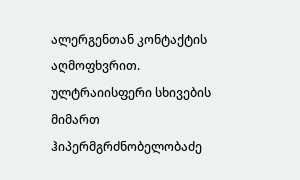ალერგენთან კონტაქტის აღმოფხვრით. ულტრაიისფერი სხივების მიმართ ჰიპერმგრძნობელობაძე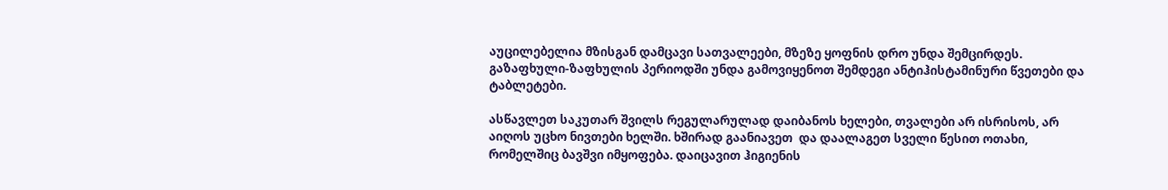აუცილებელია მზისგან დამცავი სათვალეები, მზეზე ყოფნის დრო უნდა შემცირდეს. გაზაფხული-ზაფხულის პერიოდში უნდა გამოვიყენოთ შემდეგი ანტიჰისტამინური წვეთები და ტაბლეტები.

ასწავლეთ საკუთარ შვილს რეგულარულად დაიბანოს ხელები, თვალები არ ისრისოს, არ აიღოს უცხო ნივთები ხელში. ხშირად გაანიავეთ  და დაალაგეთ სველი წესით ოთახი, რომელშიც ბავშვი იმყოფება. დაიცავით ჰიგიენის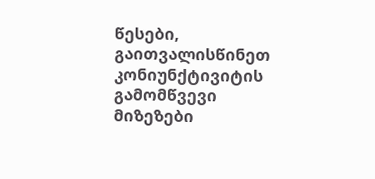წესები, გაითვალისწინეთ კონიუნქტივიტის გამომწვევი მიზეზები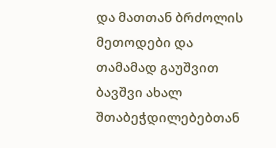და მათთან ბრძოლის მეთოდები და თამამად გაუშვით ბავშვი ახალ შთაბეჭდილებებთან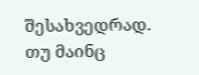შესახვედრად.
თუ მაინც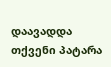დაავადდა თქვენი პატარა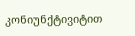კონიუნქტივიტით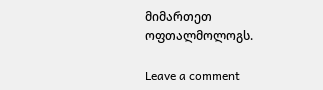მიმართეთ ოფთალმოლოგს.

Leave a comment